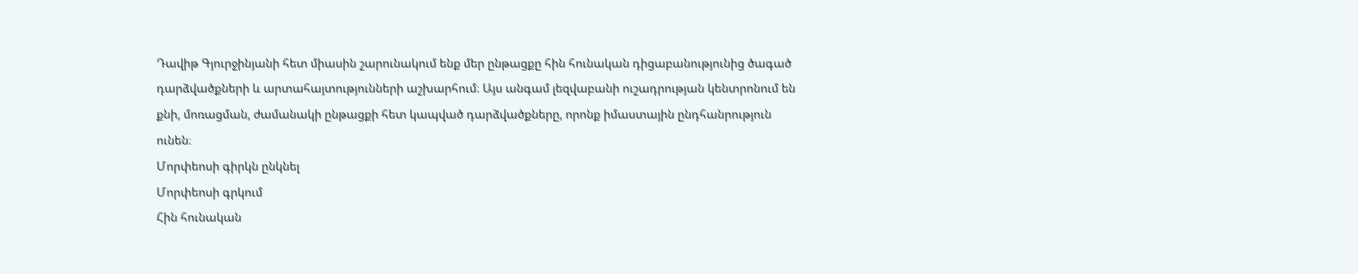Դավիթ Գյուրջինյանի հետ միասին շարունակում ենք մեր ընթացքը հին հունական դիցաբանությունից ծագած դարձվածքների և արտահայտությունների աշխարհում։ Այս անգամ լեզվաբանի ուշադրության կենտրոնում են քնի, մոռացման, ժամանակի ընթացքի հետ կապված դարձվածքները, որոնք իմաստային ընդհանրություն ունեն։
Մորփեոսի գիրկն ընկնել
Մորփեոսի գրկում
Հին հունական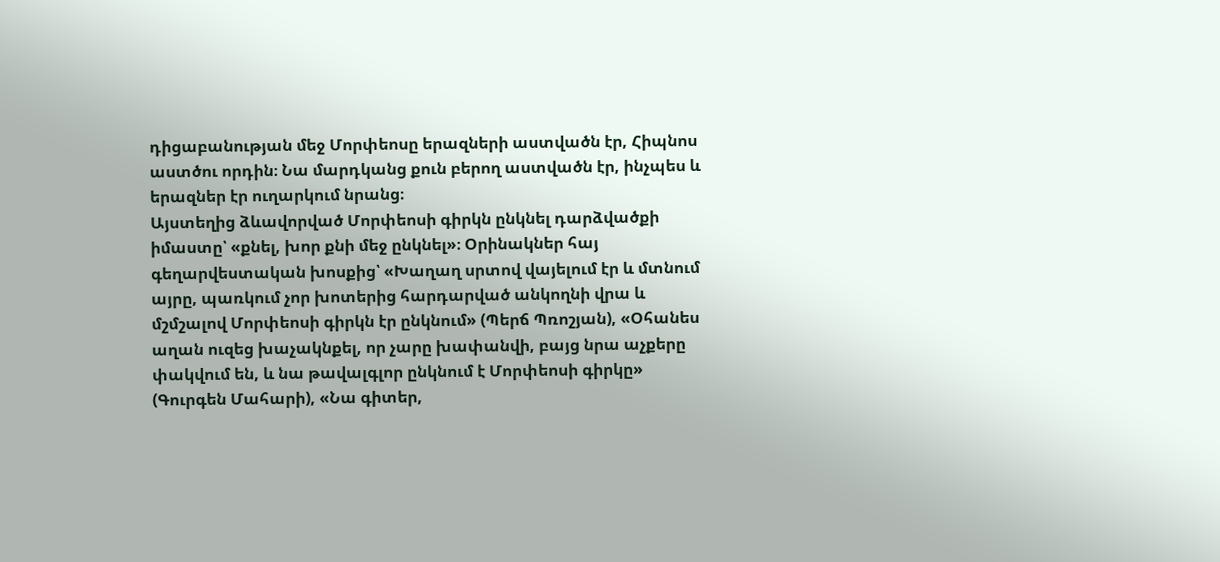դիցաբանության մեջ Մորփեոսը երազների աստվածն էր, Հիպնոս աստծու որդին։ Նա մարդկանց քուն բերող աստվածն էր, ինչպես և երազներ էր ուղարկում նրանց։
Այստեղից ձևավորված Մորփեոսի գիրկն ընկնել դարձվածքի իմաստը՝ «քնել, խոր քնի մեջ ընկնել»։ Օրինակներ հայ գեղարվեստական խոսքից՝ «Խաղաղ սրտով վայելում էր և մտնում այրը, պառկում չոր խոտերից հարդարված անկողնի վրա և մշմշալով Մորփեոսի գիրկն էր ընկնում» (Պերճ Պռոշյան), «Օհանես աղան ուզեց խաչակնքել, որ չարը խափանվի, բայց նրա աչքերը փակվում են, և նա թավալգլոր ընկնում է Մորփեոսի գիրկը» (Գուրգեն Մահարի), «Նա գիտեր,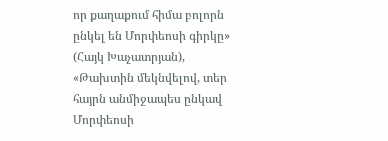որ քաղաքում հիմա բոլորն ընկել են Մորփեոսի գիրկը» (Հայկ Խաչատրյան), «Թախտին մեկնվելով, տեր հայրն անմիջապես ընկավ Մորփեոսի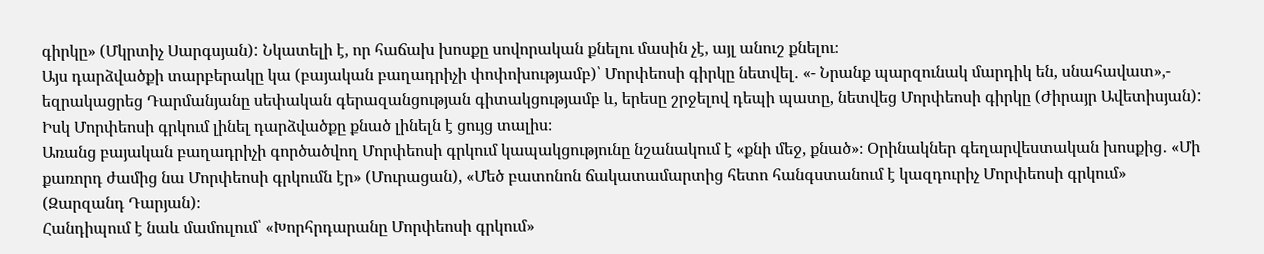գիրկը» (Մկրտիչ Սարգսյան): Նկատելի է, որ հաճախ խոսքը սովորական քնելու մասին չէ, այլ անուշ քնելու։
Այս դարձվածքի տարբերակը կա (բայական բաղադրիչի փոփոխությամբ)՝ Մորփեոսի գիրկը նետվել․ «- Նրանք պարզունակ մարդիկ են, սնահավատ»,- եզրակացրեց Դարմանյանը սեփական գերազանցության գիտակցությամբ և, երեսը շրջելով դեպի պատը, նետվեց Մորփեոսի գիրկը (Ժիրայր Ավետիսյան):
Իսկ Մորփեոսի գրկում լինել դարձվածքը քնած լինելն է ցույց տալիս։
Առանց բայական բաղադրիչի գործածվող Մորփեոսի գրկում կապակցությունը նշանակում է «քնի մեջ, քնած»։ Օրինակներ գեղարվեստական խոսքից․ «Մի քառորդ ժամից նա Մորփեոսի գրկումն էր» (Մուրացան), «Մեծ բատոնոն ճակատամարտից հետո հանգստանում է կազդուրիչ Մորփեոսի գրկում» (Զարզանդ Դարյան)։
Հանդիպում է նաև մամուլում՝ «Խորհրդարանը Մորփեոսի գրկում»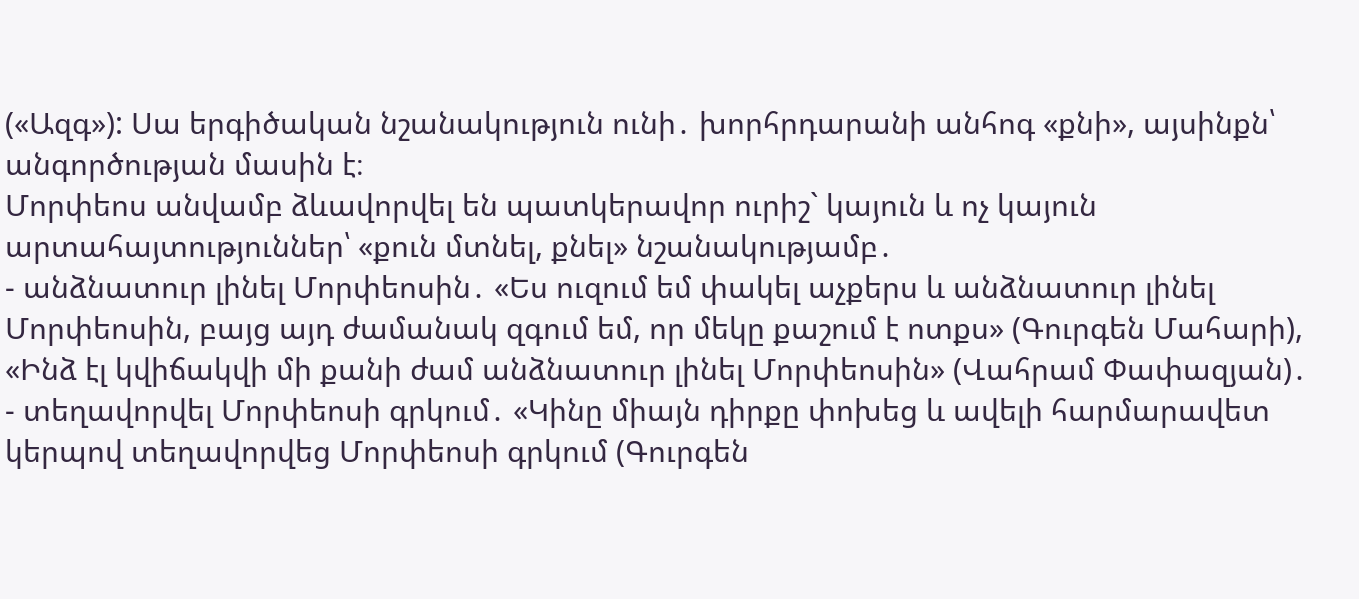(«Ազգ»): Սա երգիծական նշանակություն ունի․ խորհրդարանի անհոգ «քնի», այսինքն՝ անգործության մասին է։
Մորփեոս անվամբ ձևավորվել են պատկերավոր ուրիշ` կայուն և ոչ կայուն արտահայտություններ՝ «քուն մտնել, քնել» նշանակությամբ․
- անձնատուր լինել Մորփեոսին․ «Ես ուզում եմ փակել աչքերս և անձնատուր լինել Մորփեոսին, բայց այդ ժամանակ զգում եմ, որ մեկը քաշում է ոտքս» (Գուրգեն Մահարի), «Ինձ էլ կվիճակվի մի քանի ժամ անձնատուր լինել Մորփեոսին» (Վահրամ Փափազյան)․
- տեղավորվել Մորփեոսի գրկում․ «Կինը միայն դիրքը փոխեց և ավելի հարմարավետ կերպով տեղավորվեց Մորփեոսի գրկում (Գուրգեն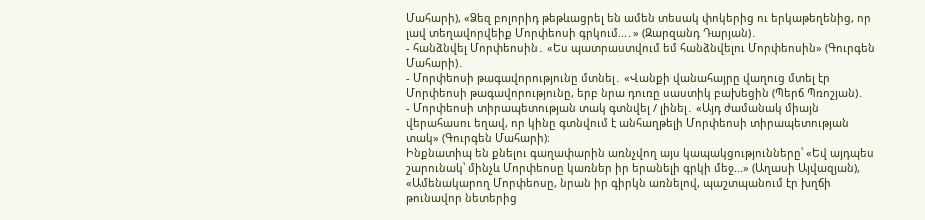Մահարի), «Ձեզ բոլորիդ թեթևացրել են ամեն տեսակ փոկերից ու երկաթեղենից, որ լավ տեղավորվեիք Մորփեոսի գրկում...․» (Զարզանդ Դարյան)․
- հանձնվել Մորփեոսին․ «Ես պատրաստվում եմ հանձնվելու Մորփեոսին» (Գուրգեն Մահարի)․
- Մորփեոսի թագավորությունը մտնել․ «Վանքի վանահայրը վաղուց մտել էր Մորփեոսի թագավորությունը, երբ նրա դուռը սաստիկ բախեցին (Պերճ Պռոշյան)․
- Մորփեոսի տիրապետության տակ գտնվել / լինել․ «Այդ ժամանակ միայն վերահասու եղավ, որ կինը գտնվում է անհաղթելի Մորփեոսի տիրապետության տակ» (Գուրգեն Մահարի)։
Ինքնատիպ են քնելու գաղափարին առնչվող այս կապակցությունները՝ «Եվ այդպես շարունակ՝ մինչև Մորփեոսը կառներ իր երանելի գրկի մեջ...» (Աղասի Այվազյան), «Ամենակարող Մորփեոսը, նրան իր գիրկն առնելով, պաշտպանում էր խղճի թունավոր նետերից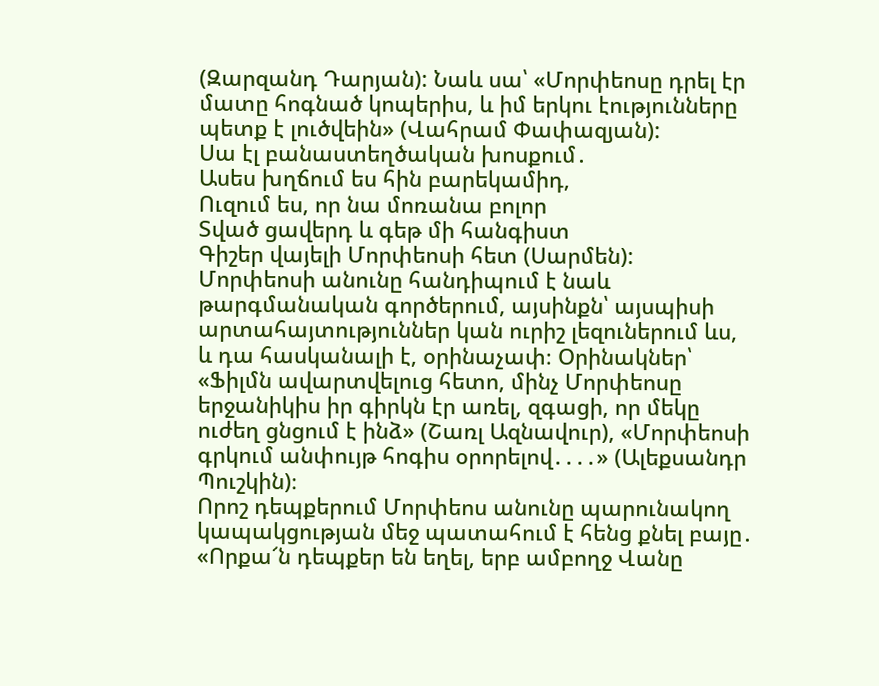(Զարզանդ Դարյան): Նաև սա՝ «Մորփեոսը դրել էր մատը հոգնած կոպերիս, և իմ երկու էությունները պետք է լուծվեին» (Վահրամ Փափազյան):
Սա էլ բանաստեղծական խոսքում․
Ասես խղճում ես հին բարեկամիդ,
Ուզում ես, որ նա մոռանա բոլոր
Տված ցավերդ և գեթ մի հանգիստ
Գիշեր վայելի Մորփեոսի հետ (Սարմեն):
Մորփեոսի անունը հանդիպում է նաև թարգմանական գործերում, այսինքն՝ այսպիսի արտահայտություններ կան ուրիշ լեզուներում ևս, և դա հասկանալի է, օրինաչափ։ Օրինակներ՝ «Ֆիլմն ավարտվելուց հետո, մինչ Մորփեոսը երջանիկիս իր գիրկն էր առել, զգացի, որ մեկը ուժեղ ցնցում է ինձ» (Շառլ Ազնավուր), «Մորփեոսի գրկում անփույթ հոգիս օրորելով․․․․» (Ալեքսանդր Պուշկին)։
Որոշ դեպքերում Մորփեոս անունը պարունակող կապակցության մեջ պատահում է հենց քնել բայը․ «Որքա՜ն դեպքեր են եղել, երբ ամբողջ Վանը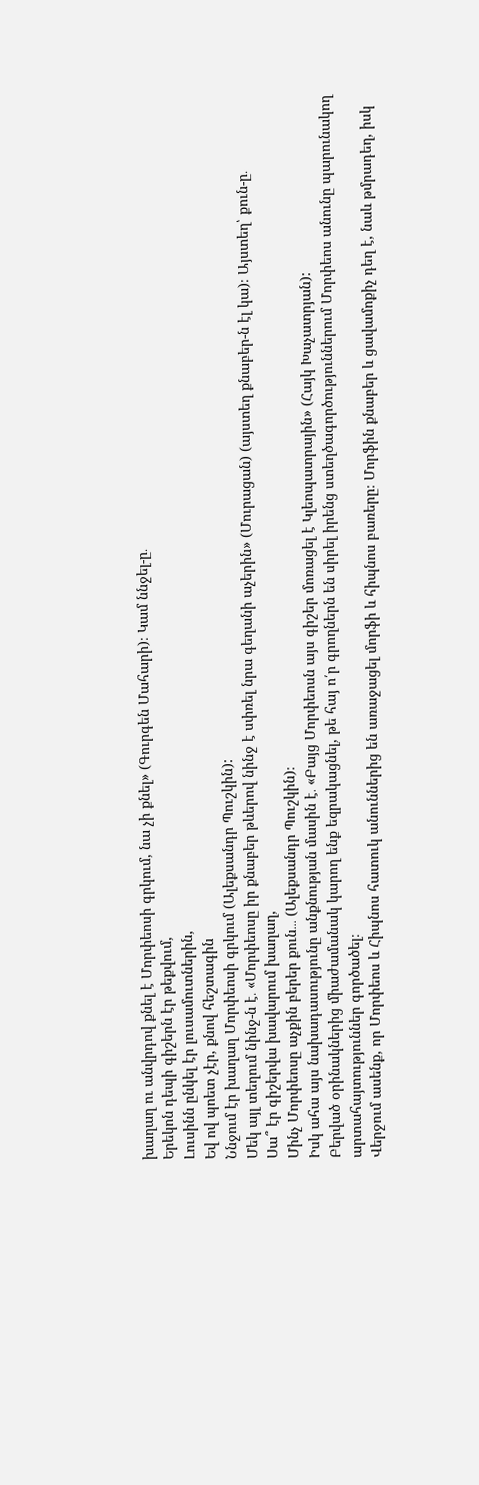խաղաղ ու անվրդով քնել է Մորփեոսի գրկում, նա չի քնել» (Գուրգեն Մահարի)։ Կամ ննջել-ը․
Երեկոն դեպի գիշերն էր թեքվում,
Լուսինն ընկել էր լուսամուտներին,
Եվ ով պոետ չէր, քնով հեշտագին
Ննջում էր խաղաղ Մորփեոսի գրկում (Ալեքսանդր Պուշկին):
Մեկ այլ տեղում նինջ-ն է․ «Մորփեոսը իր քնաբեր թևերով նինջ է սփռել նրա գեղանի աչերին» (Մուրացան) (այստեղ քնաբեր-ն էլ կա)։ Այստեղ՝ քուն-ը․
Սա՞ էր գիշերվա խավարում խաղաղ,
Մինչ Մորփեոսը աչքին բերեր քուն․․․ (Ալեքսանդր Պուշկին)։
Իսկ ահա այս նախադասությունը անքնության մասին է․ «Բայց Մորփեոսն այս գիշեր մոռացել է Կլեոպատրային» (Հայկ Խաչատրյան):
Բերված օրինակներից միաժամանակ կարող ենք եզրակացնել, թե հայ ո՛ր գրողներն են սիրել իրենց ստեղծագործություններում Մորփեոս անունը պարունակող արտահայտություններ գործածել։
Վերջում ասենք, որ Մորփեոս և Հիպնոս հատուկ անուններից են առաջացել մորֆի և հիպնոս բառերը։ Մորֆին քնաբեր և ցավամոքիչ դեղ է, նաև թմրադեղ, իսկ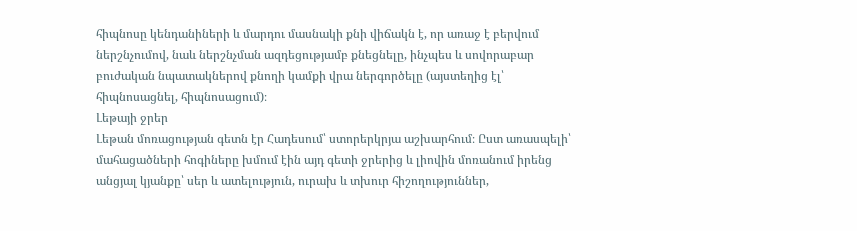հիպնոսը կենդանիների և մարդու մասնակի քնի վիճակն է, որ առաջ է բերվում ներշնչումով, նաև ներշնչման ազդեցությամբ քնեցնելը, ինչպես և սովորաբար բուժական նպատակներով քնողի կամքի վրա ներգործելը (այստեղից էլ՝ հիպնոսացնել, հիպնոսացում)։
Լեթայի ջրեր
Լեթան մոռացության գետն էր Հադեսում՝ ստորերկրյա աշխարհում։ Ըստ առասպելի՝ մահացածների հոգիները խմում էին այդ գետի ջրերից և լիովին մոռանում իրենց անցյալ կյանքը՝ սեր և ատելություն, ուրախ և տխուր հիշողություններ,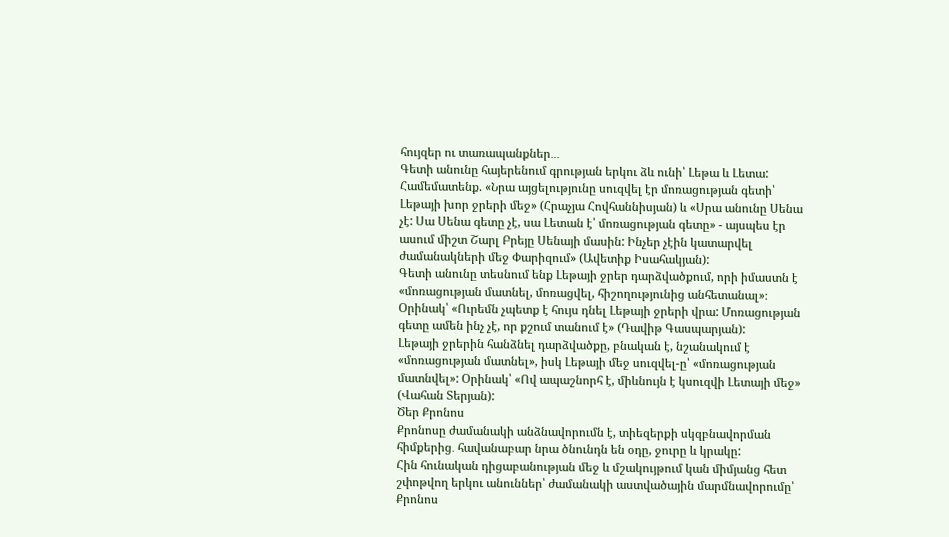հույզեր ու տառապանքներ․․․
Գետի անունը հայերենում գրության երկու ձև ունի՝ Լեթա և Լետա: Համեմատենք. «Նրա այցելությունը սուզվել էր մոռացության գետի՝ Լեթայի խոր ջրերի մեջ» (Հրաչյա Հովհաննիսյան) և «Սրա անունը Սենա չէ: Սա Սենա գետը չէ, սա Լետան է՝ մոռացության գետը» - այսպես էր ասում միշտ Շարլ Բրեյը Սենայի մասին: Ինչեր չէին կատարվել ժամանակների մեջ Փարիզում» (Ավետիք Իսահակյան):
Գետի անունը տեսնում ենք Լեթայի ջրեր դարձվածքում, որի իմաստն է «մոռացության մատնել, մոռացվել, հիշողությունից անհետանալ»։ Օրինակ՝ «Ուրեմն չպետք է հույս դնել Լեթայի ջրերի վրա: Մոռացության գետը ամեն ինչ չէ, որ քշում տանում է» (Դավիթ Գասպարյան):
Լեթայի ջրերին հանձնել դարձվածքը, բնական է, նշանակում է «մոռացության մատնել», իսկ Լեթայի մեջ սուզվել-ը՝ «մոռացության մատնվել»: Օրինակ՝ «Ով ապաշնորհ է, միևնույն է կսուզվի Լետայի մեջ» (Վահան Տերյան):
Ծեր Քրոնոս
Քրոնոսը ժամանակի անձնավորումն է, տիեզերքի սկզբնավորման հիմքերից․ հավանաբար նրա ծնունդն են օդը, ջուրը և կրակը:
Հին հունական դիցաբանության մեջ և մշակույթում կան միմյանց հետ շփոթվող երկու անուններ՝ ժամանակի աստվածային մարմնավորումը՝ Քրոնոս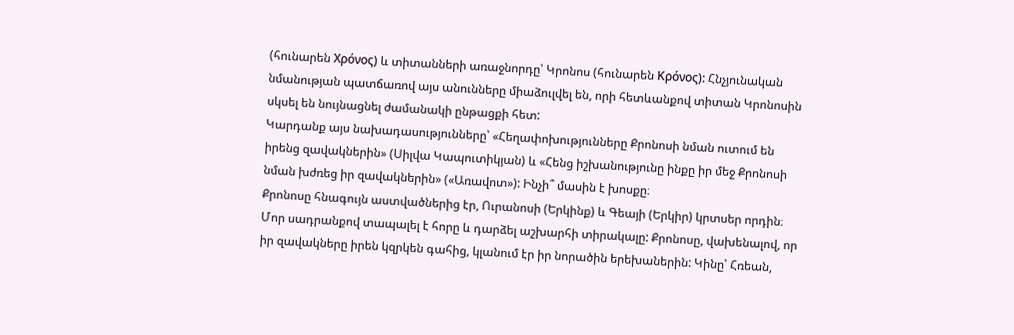(հունարեն Χρόνος) և տիտանների առաջնորդը՝ Կրոնոս (հունարեն Κρόνος): Հնչյունական նմանության պատճառով այս անունները միաձուլվել են, որի հետևանքով տիտան Կրոնոսին սկսել են նույնացնել ժամանակի ընթացքի հետ:
Կարդանք այս նախադասությունները՝ «Հեղափոխությունները Քրոնոսի նման ուտում են իրենց զավակներին» (Սիլվա Կապուտիկյան) և «Հենց իշխանությունը ինքը իր մեջ Քրոնոսի նման խժռեց իր զավակներին» («Առավոտ»): Ինչի՞ մասին է խոսքը։
Քրոնոսը հնագույն աստվածներից էր, Ուրանոսի (Երկինք) և Գեայի (Երկիր) կրտսեր որդին։ Մոր սադրանքով տապալել է հորը և դարձել աշխարհի տիրակալը: Քրոնոսը, վախենալով, որ իր զավակները իրեն կզրկեն գահից, կլանում էր իր նորածին երեխաներին: Կինը՝ Հռեան,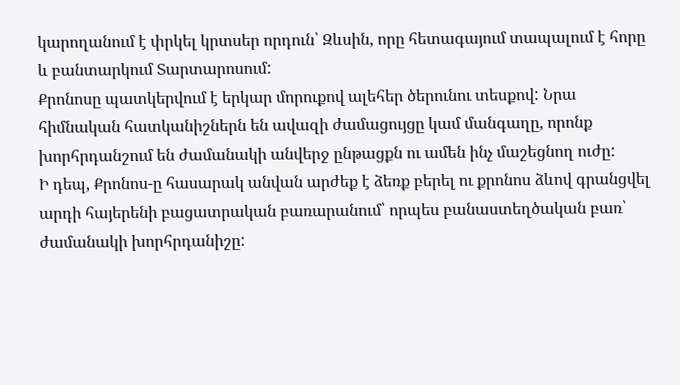կարողանում է փրկել կրտսեր որդուն՝ Զևսին, որը հետագայում տապալում է հորը և բանտարկում Տարտարոսում:
Քրոնոսը պատկերվում է երկար մորուքով ալեհեր ծերունու տեսքով: Նրա հիմնական հատկանիշներն են ավազի ժամացույցը կամ մանգաղը, որոնք խորհրդանշում են ժամանակի անվերջ ընթացքն ու ամեն ինչ մաշեցնող ուժը:
Ի դեպ, Քրոնոս-ը հասարակ անվան արժեք է ձեռք բերել ու քրոնոս ձևով գրանցվել արդի հայերենի բացատրական բառարանում՝ որպես բանաստեղծական բառ՝ ժամանակի խորհրդանիշը: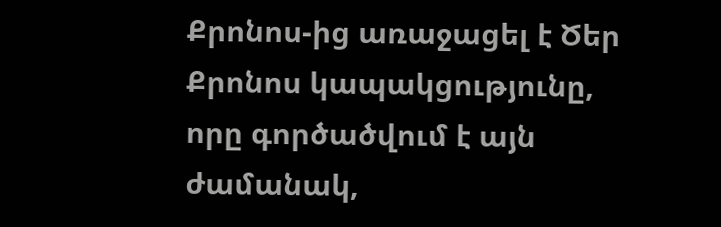Քրոնոս-ից առաջացել է Ծեր Քրոնոս կապակցությունը, որը գործածվում է այն ժամանակ,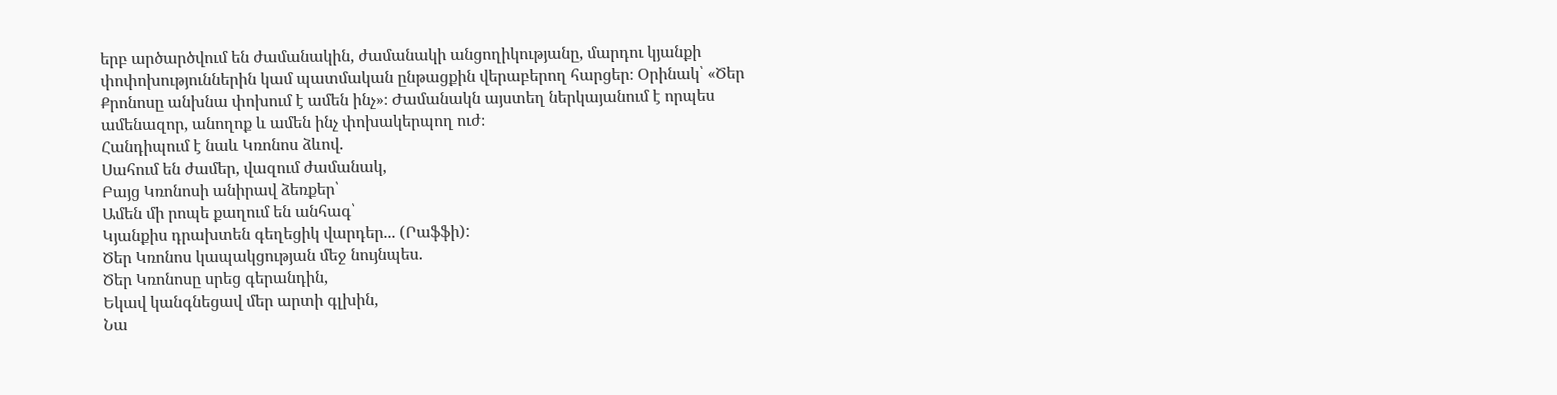երբ արծարծվում են ժամանակին, ժամանակի անցողիկությանը, մարդու կյանքի փոփոխություններին կամ պատմական ընթացքին վերաբերող հարցեր։ Օրինակ՝ «Ծեր Քրոնոսը անխնա փոխում է ամեն ինչ»։ Ժամանակն այստեղ ներկայանում է որպես ամենազոր, անողոք և ամեն ինչ փոխակերպող ուժ։
Հանդիպում է նաև Կռոնոս ձևով.
Սահում են ժամեր, վազում ժամանակ,
Բայց Կռոնոսի անիրավ ձեռքեր՝
Ամեն մի րոպե քաղում են անհագ՝
Կյանքիս դրախտեն գեղեցիկ վարդեր... (Րաֆֆի):
Ծեր Կռոնոս կապակցության մեջ նույնպես.
Ծեր Կռոնոսը սրեց գերանդին,
Եկավ կանգնեցավ մեր արտի գլխին,
Նա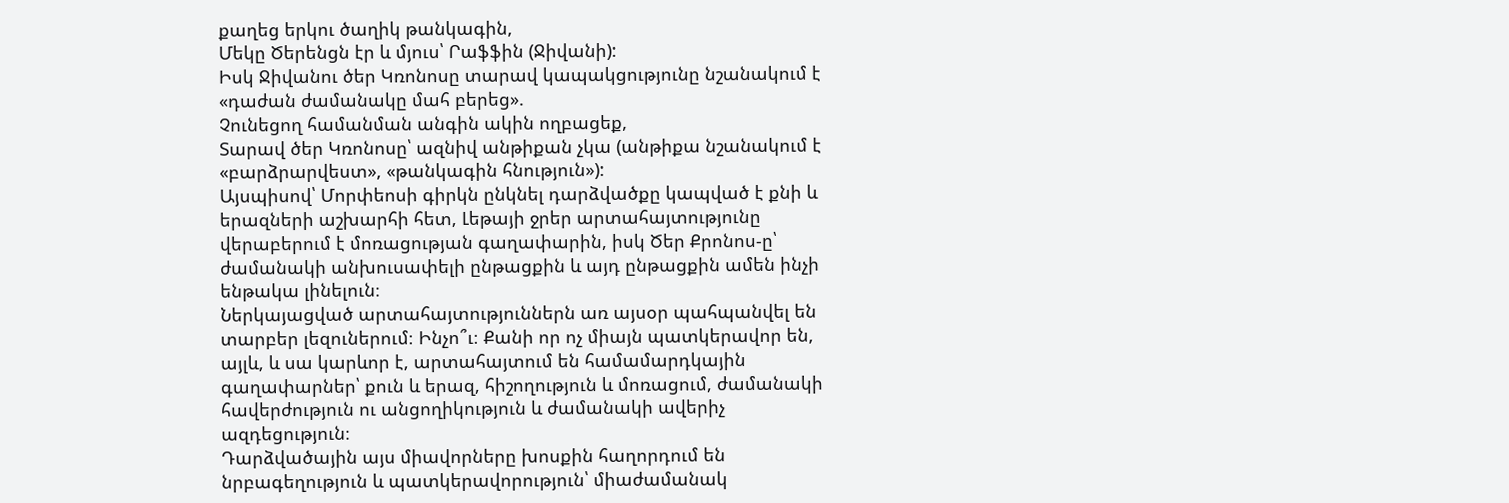քաղեց երկու ծաղիկ թանկագին,
Մեկը Ծերենցն էր և մյուս՝ Րաֆֆին (Ջիվանի):
Իսկ Ջիվանու ծեր Կռոնոսը տարավ կապակցությունը նշանակում է «դաժան ժամանակը մահ բերեց».
Չունեցող համանման անգին ակին ողբացեք,
Տարավ ծեր Կռոնոսը՝ ազնիվ անթիքան չկա (անթիքա նշանակում է «բարձրարվեստ», «թանկագին հնություն»):
Այսպիսով՝ Մորփեոսի գիրկն ընկնել դարձվածքը կապված է քնի և երազների աշխարհի հետ, Լեթայի ջրեր արտահայտությունը վերաբերում է մոռացության գաղափարին, իսկ Ծեր Քրոնոս-ը՝ ժամանակի անխուսափելի ընթացքին և այդ ընթացքին ամեն ինչի ենթակա լինելուն։
Ներկայացված արտահայտություններն առ այսօր պահպանվել են տարբեր լեզուներում։ Ինչո՞ւ։ Քանի որ ոչ միայն պատկերավոր են, այլև, և սա կարևոր է, արտահայտում են համամարդկային գաղափարներ՝ քուն և երազ, հիշողություն և մոռացում, ժամանակի հավերժություն ու անցողիկություն և ժամանակի ավերիչ ազդեցություն։
Դարձվածային այս միավորները խոսքին հաղորդում են նրբագեղություն և պատկերավորություն՝ միաժամանակ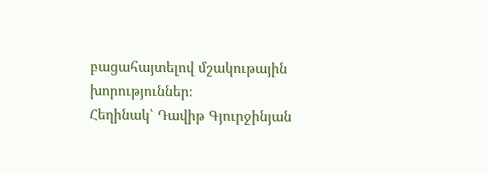բացահայտելով մշակութային խորություններ։
Հեղինակ՝ Դավիթ Գյուրջինյան